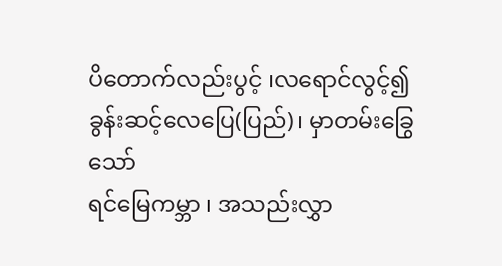ပိတောက်လည်းပွင့် ၊လရောင်လွင့်၍
ခွန်းဆင့်လေပြေ(ပြည်)၊ မှာတမ်းခြွေသော်
ရင်မြေကမ္ဘာ ၊ အသည်းလွှာ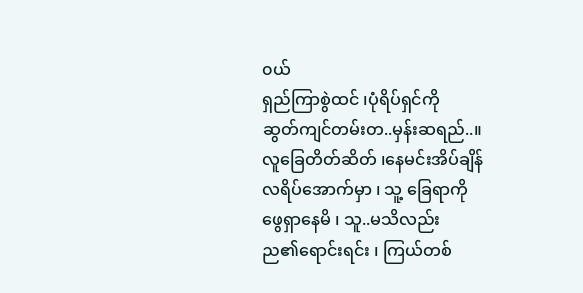၀ယ်
ရှည်ကြာစွဲထင် ၊ပုံရိပ်ရှင်ကို
ဆွတ်ကျင်တမ်းတ..မှန်းဆရည်..။
လူခြေတိတ်ဆိတ် ၊နေမင်းအိပ်ချိန်
လရိပ်အောက်မှာ ၊ သူ့ ခြေရာကို
ဖွေရှာနေမိ ၊ သူ..မသိလည်း
ည၏ရောင်းရင်း ၊ ကြယ်တစ်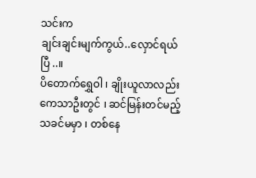သင်းက
ချင်းချင်းမျက်ကွယ်..လှောင်ရယ်ပြီ..။
ပိတောက်ရွှေဝါ ၊ ချိုးယူလာလည်း
ကေသာဦးတွင် ၊ ဆင်မြန်းတင်မည့်
သခင်မမှာ ၊ တစ်နေ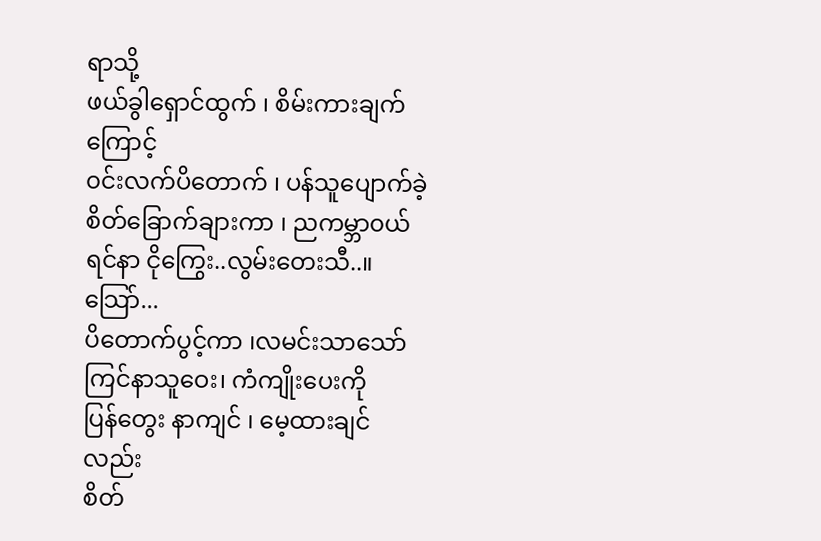ရာသို့
ဖယ်ခွါရှောင်ထွက် ၊ စိမ်းကားချက်ကြောင့်
၀င်းလက်ပိတောက် ၊ ပန်သူပျောက်ခဲ့
စိတ်ခြောက်ချားကာ ၊ ညကမ္ဘာ၀ယ်
ရင်နာ ငိုကြွေး..လွမ်းတေးသီ..။
သြော်...
ပိတောက်ပွင့်ကာ ၊လမင်းသာသော်
ကြင်နာသူဝေး၊ ကံကျိုးပေးကို
ပြန်တွေး နာကျင် ၊ မေ့ထားချင်လည်း
စိတ်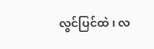လွင်ပြင်ထဲ ၊ လ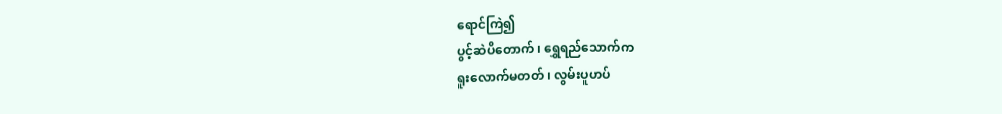ရောင်ကြဲ၍
ပွင့်ဆဲပိတောက် ၊ ရွှေရည်သောက်က
ရူးလောက်မတတ် ၊ လွမ်းပူဟပ်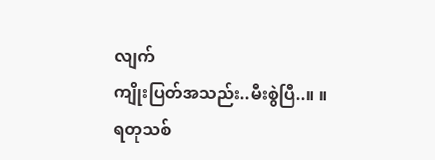လျက်
ကျိုးပြတ်အသည်း..မီးစွဲပြီ..။ ။
ရတုသစ်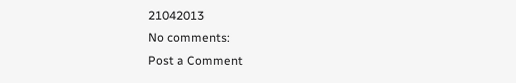21042013
No comments:
Post a Comment